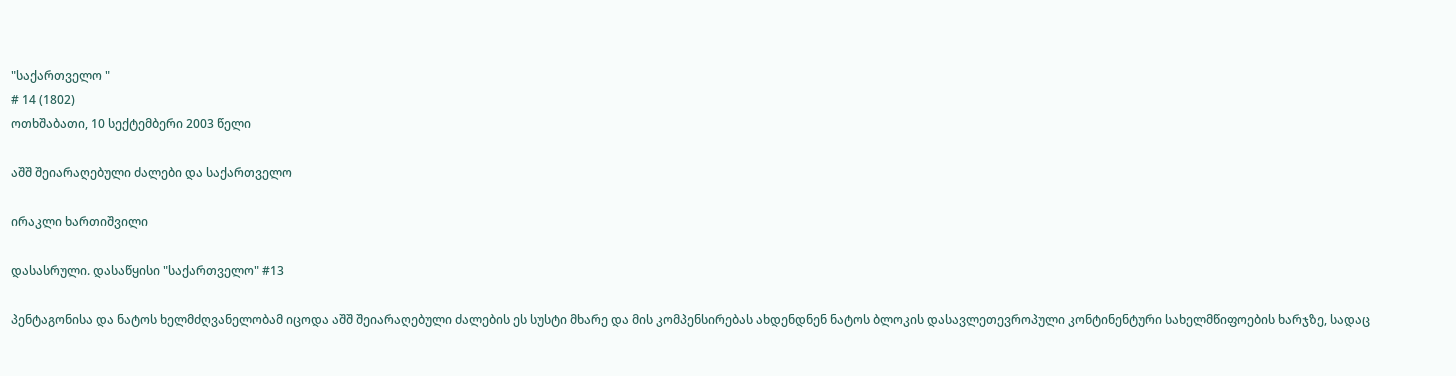"საქართველო "
# 14 (1802)
ოთხშაბათი, 10 სექტემბერი 2003 წელი

აშშ შეიარაღებული ძალები და საქართველო

ირაკლი ხართიშვილი

დასასრული. დასაწყისი "საქართველო" #13

პენტაგონისა და ნატოს ხელმძღვანელობამ იცოდა აშშ შეიარაღებული ძალების ეს სუსტი მხარე და მის კომპენსირებას ახდენდნენ ნატოს ბლოკის დასავლეთევროპული კონტინენტური სახელმწიფოების ხარჯზე, სადაც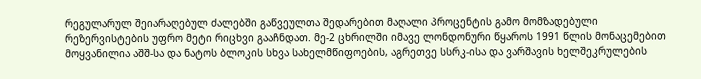რეგულარულ შეიარაღებულ ძალებში გაწვეულთა შედარებით მაღალი პროცენტის გამო მომზადებული რეზერვისტების უფრო მეტი რიცხვი გააჩნდათ. მე-2 ცხრილში იმავე ლონდონური წყაროს 1991 წლის მონაცემებით მოყვანილია აშშ-სა და ნატოს ბლოკის სხვა სახელმწიფოების, აგრეთვე სსრკ-ისა და ვარშავის ხელშეკრულების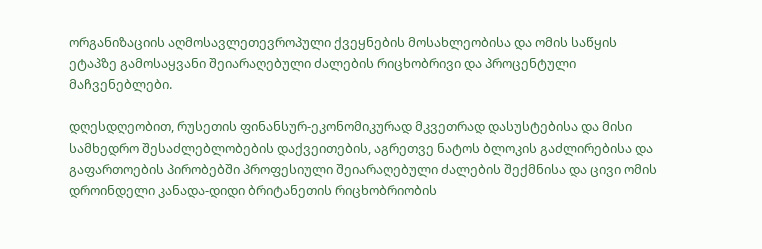ორგანიზაციის აღმოსავლეთევროპული ქვეყნების მოსახლეობისა და ომის საწყის ეტაპზე გამოსაყვანი შეიარაღებული ძალების რიცხობრივი და პროცენტული მაჩვენებლები.

დღესდღეობით, რუსეთის ფინანსურ-ეკონომიკურად მკვეთრად დასუსტებისა და მისი სამხედრო შესაძლებლობების დაქვეითების, აგრეთვე ნატოს ბლოკის გაძლირებისა და გაფართოების პირობებში პროფესიული შეიარაღებული ძალების შექმნისა და ცივი ომის დროინდელი კანადა-დიდი ბრიტანეთის რიცხობრიობის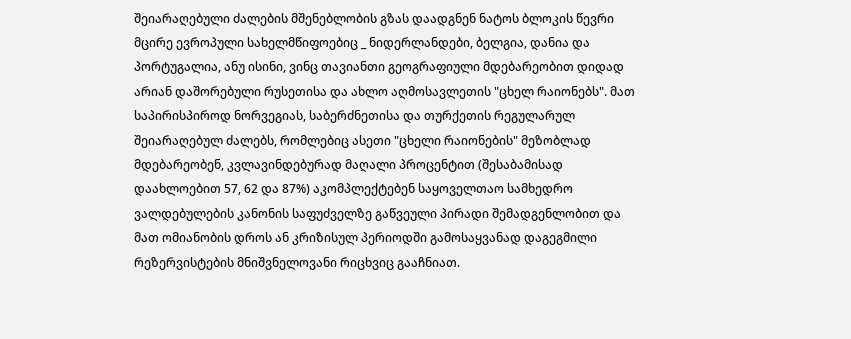შეიარაღებული ძალების მშენებლობის გზას დაადგნენ ნატოს ბლოკის წევრი მცირე ევროპული სახელმწიფოებიც _ ნიდერლანდები, ბელგია, დანია და პორტუგალია, ანუ ისინი, ვინც თავიანთი გეოგრაფიული მდებარეობით დიდად არიან დაშორებული რუსეთისა და ახლო აღმოსავლეთის "ცხელ რაიონებს". მათ საპირისპიროდ ნორვეგიას, საბერძნეთისა და თურქეთის რეგულარულ შეიარაღებულ ძალებს, რომლებიც ასეთი "ცხელი რაიონების" მეზობლად მდებარეობენ, კვლავინდებურად მაღალი პროცენტით (შესაბამისად დაახლოებით 57, 62 და 87%) აკომპლექტებენ საყოველთაო სამხედრო ვალდებულების კანონის საფუძველზე გაწვეული პირადი შემადგენლობით და მათ ომიანობის დროს ან კრიზისულ პერიოდში გამოსაყვანად დაგეგმილი რეზერვისტების მნიშვნელოვანი რიცხვიც გააჩნიათ.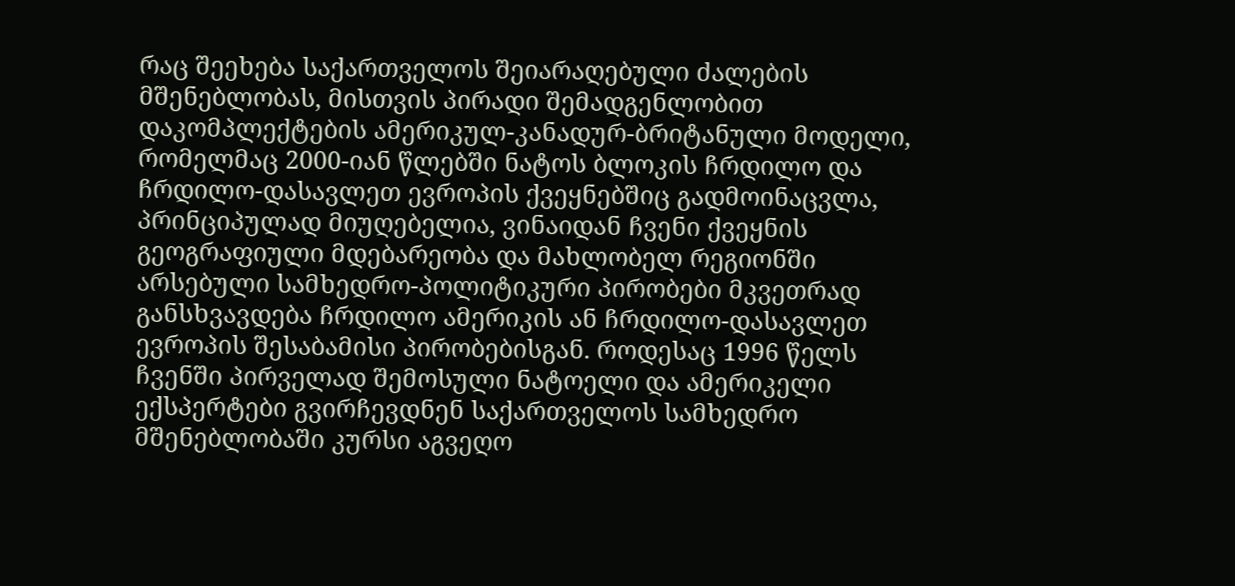რაც შეეხება საქართველოს შეიარაღებული ძალების მშენებლობას, მისთვის პირადი შემადგენლობით დაკომპლექტების ამერიკულ-კანადურ-ბრიტანული მოდელი, რომელმაც 2000-იან წლებში ნატოს ბლოკის ჩრდილო და ჩრდილო-დასავლეთ ევროპის ქვეყნებშიც გადმოინაცვლა, პრინციპულად მიუღებელია, ვინაიდან ჩვენი ქვეყნის გეოგრაფიული მდებარეობა და მახლობელ რეგიონში არსებული სამხედრო-პოლიტიკური პირობები მკვეთრად განსხვავდება ჩრდილო ამერიკის ან ჩრდილო-დასავლეთ ევროპის შესაბამისი პირობებისგან. როდესაც 1996 წელს ჩვენში პირველად შემოსული ნატოელი და ამერიკელი ექსპერტები გვირჩევდნენ საქართველოს სამხედრო მშენებლობაში კურსი აგვეღო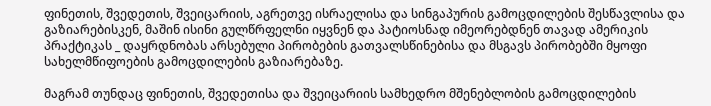ფინეთის, შვედეთის, შვეიცარიის, აგრეთვე ისრაელისა და სინგაპურის გამოცდილების შესწავლისა და გაზიარებისკენ, მაშინ ისინი გულწრფელნი იყვნენ და პატიოსნად იმეორებდნენ თავად ამერიკის პრაქტიკას _ დაყრდნობას არსებული პირობების გათვალსწინებისა და მსგავს პირობებში მყოფი სახელმწიფოების გამოცდილების გაზიარებაზე.

მაგრამ თუნდაც ფინეთის, შვედეთისა და შვეიცარიის სამხედრო მშენებლობის გამოცდილების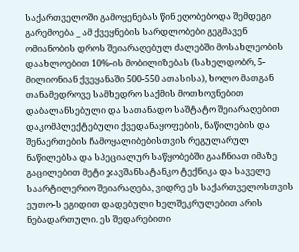საქართველოში გამოყენებას წინ ეღობებოდა შემდეგი გარემოება _ ამ ქვეყნების სარდლობები გეგმავენ ომიანობის დროს შეიარაღებულ ძალებში მოსახლეობის დაახლოებით 10%-ის მობილიზებას (სახელდობრ, 5-მილიონიან ქვეყანაში 500-550 ათასისა), ხოლო მათგან თანამედროვე სამხედრო საქმის მოთხოვნებით დაბალანსებული და სათანადო საშტატო შეიარაღებით დაკომპლექტებული ქვედანაყოფების, ნაწილების და შენაერთების ჩამოყალიბებისთვის რეგულარულ ნაწილებსა და სპეციალურ საწყობებში გააჩნიათ იმაზე გაცილებით მეტი ჯავშანსატანკო ტექნიკა და საველე საარტილერიო შეიარაღება, ვიდრე ეს საქართველოსთვის ეუთო-ს ეგიდით დადებული ხელშეკრულებით არის ნებადართული. ეს შედარებითი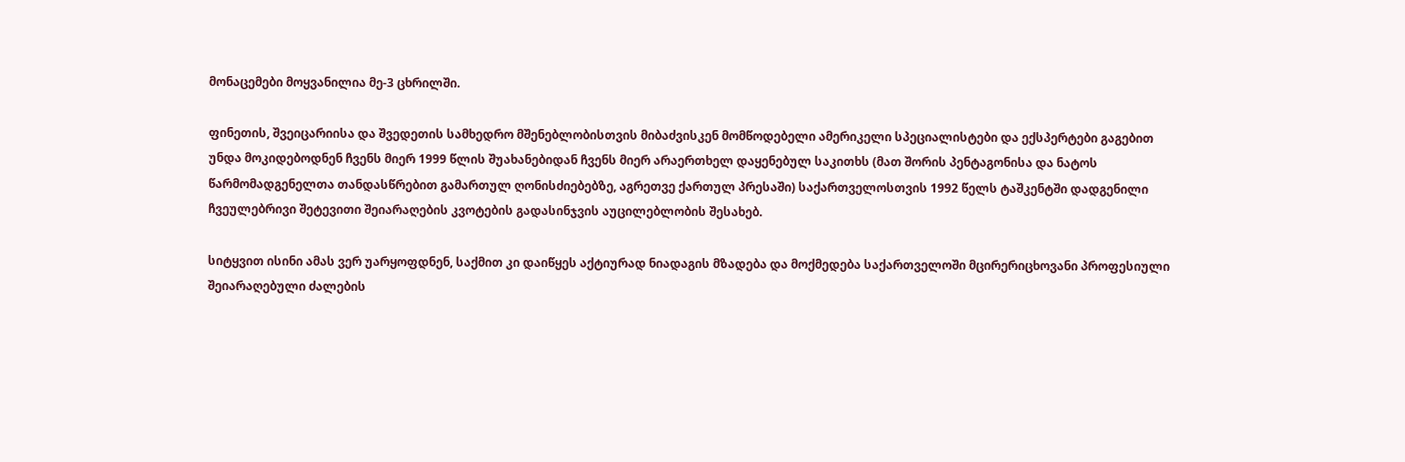მონაცემები მოყვანილია მე-3 ცხრილში.

ფინეთის, შვეიცარიისა და შვედეთის სამხედრო მშენებლობისთვის მიბაძვისკენ მომწოდებელი ამერიკელი სპეციალისტები და ექსპერტები გაგებით უნდა მოკიდებოდნენ ჩვენს მიერ 1999 წლის შუახანებიდან ჩვენს მიერ არაერთხელ დაყენებულ საკითხს (მათ შორის პენტაგონისა და ნატოს წარმომადგენელთა თანდასწრებით გამართულ ღონისძიებებზე, აგრეთვე ქართულ პრესაში) საქართველოსთვის 1992 წელს ტაშკენტში დადგენილი ჩვეულებრივი შეტევითი შეიარაღების კვოტების გადასინჯვის აუცილებლობის შესახებ.

სიტყვით ისინი ამას ვერ უარყოფდნენ, საქმით კი დაიწყეს აქტიურად ნიადაგის მზადება და მოქმედება საქართველოში მცირერიცხოვანი პროფესიული შეიარაღებული ძალების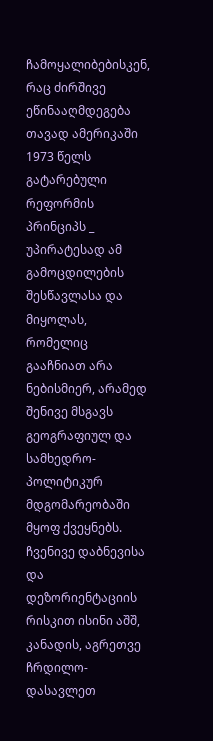ჩამოყალიბებისკენ, რაც ძირშივე ეწინააღმდეგება თავად ამერიკაში 1973 წელს გატარებული რეფორმის პრინციპს _ უპირატესად ამ გამოცდილების შესწავლასა და მიყოლას, რომელიც გააჩნიათ არა ნებისმიერ, არამედ შენივე მსგავს გეოგრაფიულ და სამხედრო-პოლიტიკურ მდგომარეობაში მყოფ ქვეყნებს. ჩვენივე დაბნევისა და დეზორიენტაციის რისკით ისინი აშშ, კანადის, აგრეთვე ჩრდილო-დასავლეთ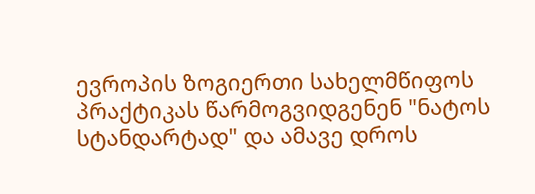ევროპის ზოგიერთი სახელმწიფოს პრაქტიკას წარმოგვიდგენენ "ნატოს სტანდარტად" და ამავე დროს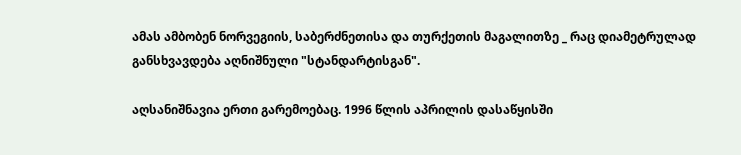ამას ამბობენ ნორვეგიის, საბერძნეთისა და თურქეთის მაგალითზე _ რაც დიამეტრულად განსხვავდება აღნიშნული "სტანდარტისგან".

აღსანიშნავია ერთი გარემოებაც. 1996 წლის აპრილის დასაწყისში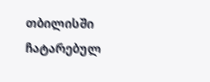თბილისში ჩატარებულ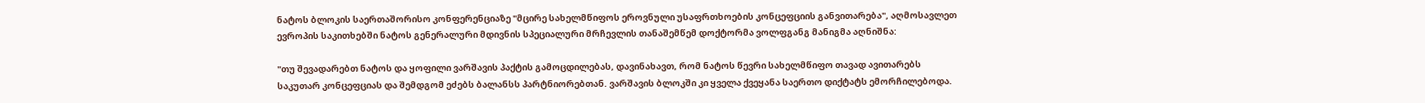ნატოს ბლოკის საერთაშორისო კონფერენციაზე "მცირე სახელმწიფოს ეროვნული უსაფრთხოების კონცეფციის განვითარება", აღმოსავლეთ ევროპის საკითხებში ნატოს გენერალური მდივნის სპეციალური მრჩევლის თანაშემწემ დოქტორმა ვოლფგანგ მანიგმა აღნიშნა:

"თუ შევადარებთ ნატოს და ყოფილი ვარშავის პაქტის გამოცდილებას, დავინახავთ, რომ ნატოს წევრი სახელმწიფო თავად ავითარებს საკუთარ კონცეფციას და შემდგომ ეძებს ბალანსს პარტნიორებთან. ვარშავის ბლოკში კი ყველა ქვეყანა საერთო დიქტატს ემორჩილებოდა.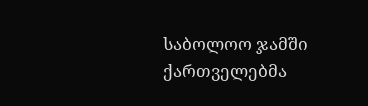საბოლოო ჯამში ქართველებმა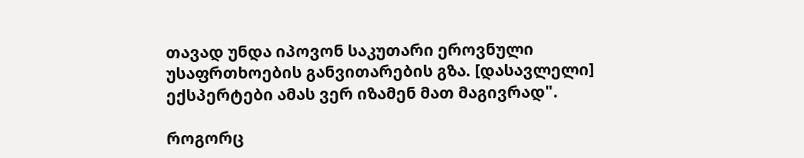თავად უნდა იპოვონ საკუთარი ეროვნული უსაფრთხოების განვითარების გზა. [დასავლელი] ექსპერტები ამას ვერ იზამენ მათ მაგივრად".

როგორც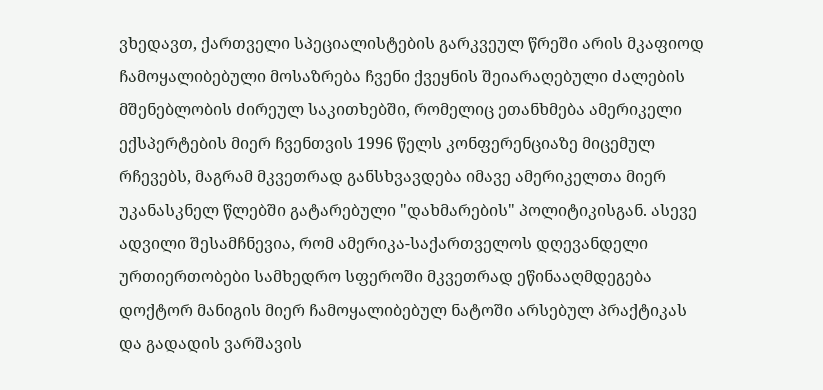ვხედავთ, ქართველი სპეციალისტების გარკვეულ წრეში არის მკაფიოდ ჩამოყალიბებული მოსაზრება ჩვენი ქვეყნის შეიარაღებული ძალების მშენებლობის ძირეულ საკითხებში, რომელიც ეთანხმება ამერიკელი ექსპერტების მიერ ჩვენთვის 1996 წელს კონფერენციაზე მიცემულ რჩევებს, მაგრამ მკვეთრად განსხვავდება იმავე ამერიკელთა მიერ უკანასკნელ წლებში გატარებული "დახმარების" პოლიტიკისგან. ასევე ადვილი შესამჩნევია, რომ ამერიკა-საქართველოს დღევანდელი ურთიერთობები სამხედრო სფეროში მკვეთრად ეწინააღმდეგება დოქტორ მანიგის მიერ ჩამოყალიბებულ ნატოში არსებულ პრაქტიკას და გადადის ვარშავის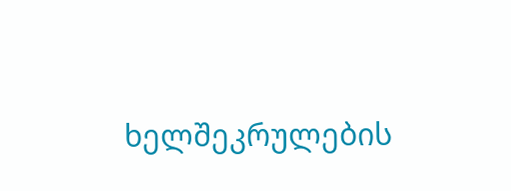ხელშეკრულების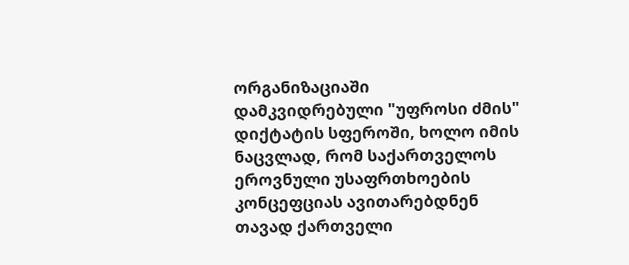ორგანიზაციაში დამკვიდრებული "უფროსი ძმის" დიქტატის სფეროში, ხოლო იმის ნაცვლად, რომ საქართველოს ეროვნული უსაფრთხოების კონცეფციას ავითარებდნენ თავად ქართველი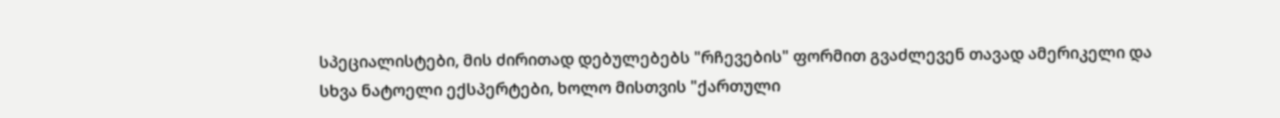სპეციალისტები, მის ძირითად დებულებებს "რჩევების" ფორმით გვაძლევენ თავად ამერიკელი და სხვა ნატოელი ექსპერტები, ხოლო მისთვის "ქართული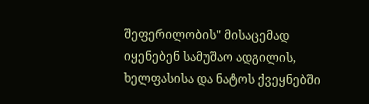შეფერილობის" მისაცემად იყენებენ სამუშაო ადგილის, ხელფასისა და ნატოს ქვეყნებში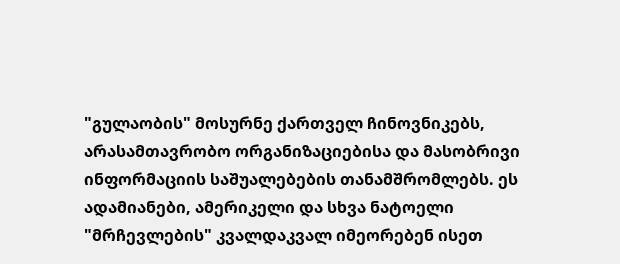"გულაობის" მოსურნე ქართველ ჩინოვნიკებს, არასამთავრობო ორგანიზაციებისა და მასობრივი ინფორმაციის საშუალებების თანამშრომლებს. ეს ადამიანები, ამერიკელი და სხვა ნატოელი "მრჩევლების" კვალდაკვალ იმეორებენ ისეთ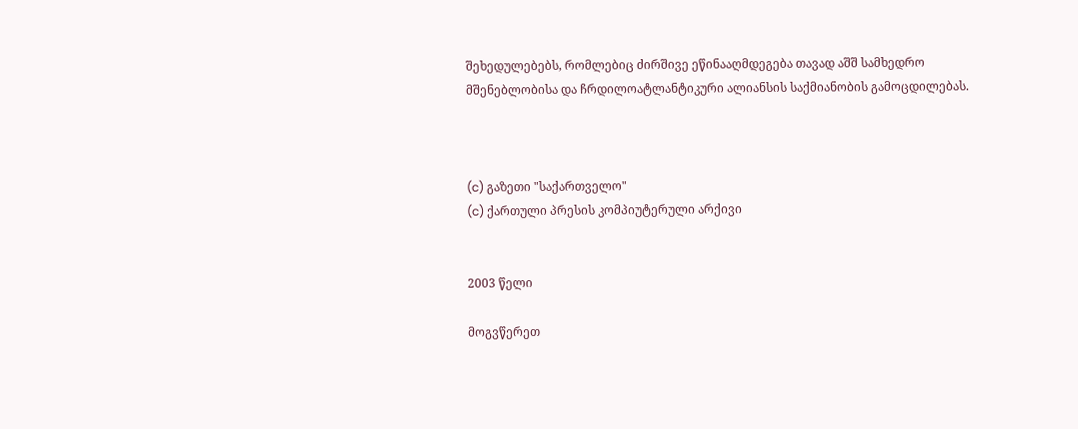შეხედულებებს, რომლებიც ძირშივე ეწინააღმდეგება თავად აშშ სამხედრო მშენებლობისა და ჩრდილოატლანტიკური ალიანსის საქმიანობის გამოცდილებას.



(c) გაზეთი "საქართველო"
(c) ქართული პრესის კომპიუტერული არქივი


2003 წელი

მოგვწერეთ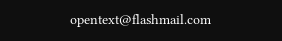opentext@flashmail.com